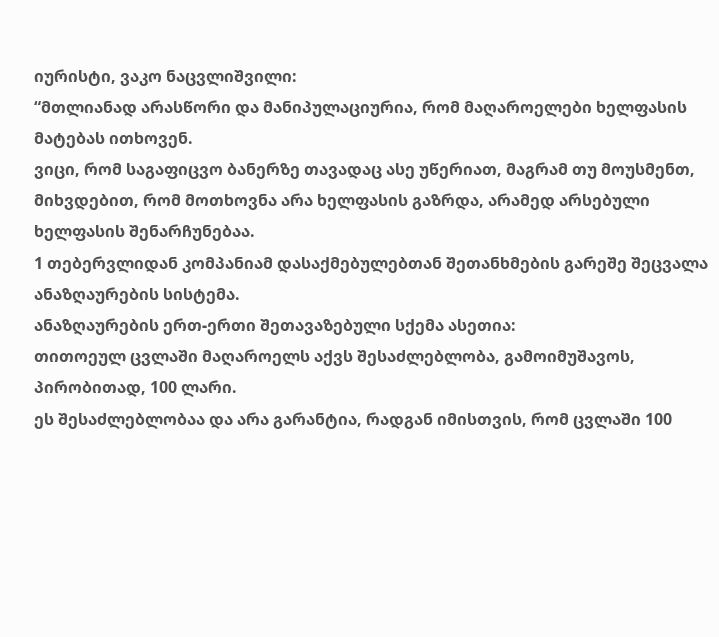იურისტი, ვაკო ნაცვლიშვილი:
“მთლიანად არასწორი და მანიპულაციურია, რომ მაღაროელები ხელფასის მატებას ითხოვენ.
ვიცი, რომ საგაფიცვო ბანერზე თავადაც ასე უწერიათ, მაგრამ თუ მოუსმენთ, მიხვდებით, რომ მოთხოვნა არა ხელფასის გაზრდა, არამედ არსებული ხელფასის შენარჩუნებაა.
1 თებერვლიდან კომპანიამ დასაქმებულებთან შეთანხმების გარეშე შეცვალა ანაზღაურების სისტემა.
ანაზღაურების ერთ-ერთი შეთავაზებული სქემა ასეთია:
თითოეულ ცვლაში მაღაროელს აქვს შესაძლებლობა, გამოიმუშავოს, პირობითად, 100 ლარი.
ეს შესაძლებლობაა და არა გარანტია, რადგან იმისთვის, რომ ცვლაში 100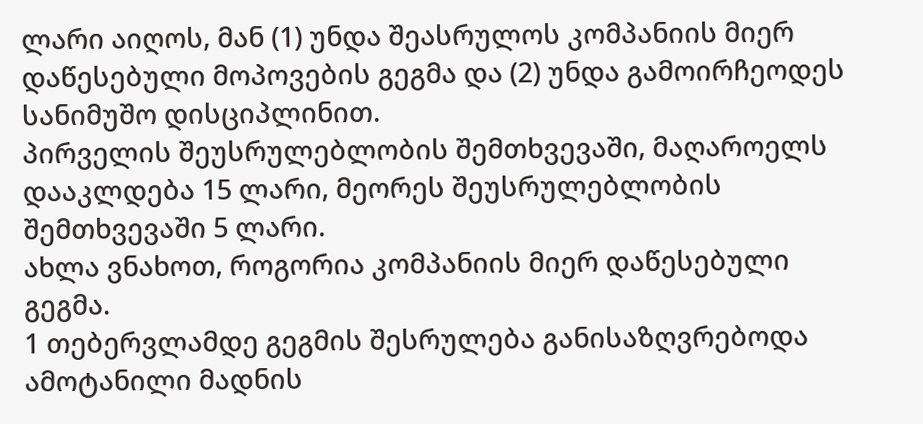ლარი აიღოს, მან (1) უნდა შეასრულოს კომპანიის მიერ დაწესებული მოპოვების გეგმა და (2) უნდა გამოირჩეოდეს სანიმუშო დისციპლინით.
პირველის შეუსრულებლობის შემთხვევაში, მაღაროელს დააკლდება 15 ლარი, მეორეს შეუსრულებლობის შემთხვევაში 5 ლარი.
ახლა ვნახოთ, როგორია კომპანიის მიერ დაწესებული გეგმა.
1 თებერვლამდე გეგმის შესრულება განისაზღვრებოდა ამოტანილი მადნის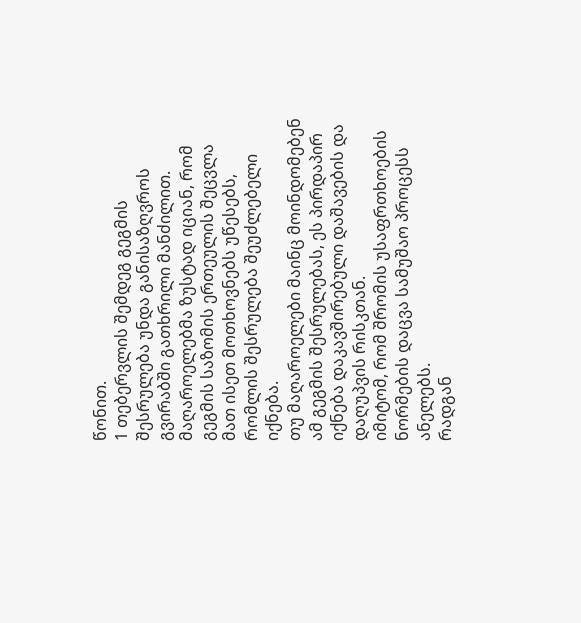წონით.
1 თებერვლის შემდეგ გეგმის შესრულება უნდა განისაზღვროს გვირაბში გათხრილი მანძილით.
მაღაროელებმა ზუსტად იციან, რომ გეგმის საზომის ერთეულის შეცვლა მათ ისეთ მოთხოვნებს უწესებს, რომლის შესრულება შეუძლებელი იქნება.
თუ მაღაროელები მაინც მოინდომებენ ამ გეგმის შესრულებას, ეს პირდაპირ იქნება დაკავშირებული დაშავების და დაღუპვის რისკთან.
იმიტომ, რომ შრომის უსაფრთხოების ნორმების დაცვა სამუშაო პროცესს ანელებს.
რადგან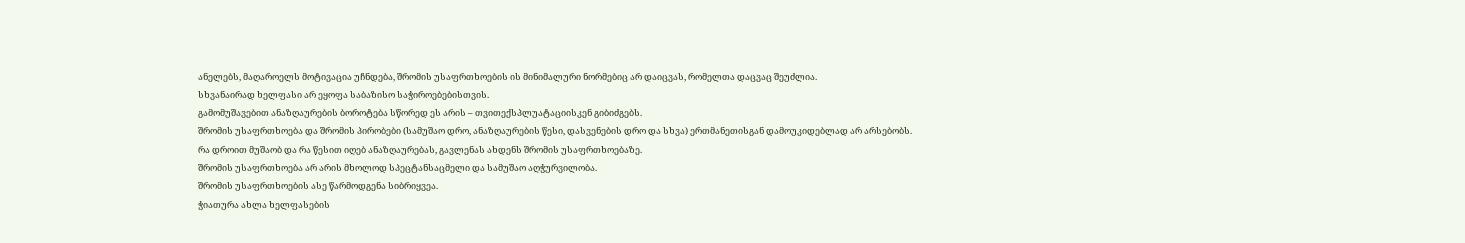ანელებს, მაღაროელს მოტივაცია უჩნდება, შრომის უსაფრთხოების ის მინიმალური ნორმებიც არ დაიცვას, რომელთა დაცვაც შეუძლია.
სხვანაირად ხელფასი არ ეყოფა საბაზისო საჭიროებებისთვის.
გამომუშავებით ანაზღაურების ბოროტება სწორედ ეს არის – თვითექსპლუატაციისკენ გიბიძგებს.
შრომის უსაფრთხოება და შრომის პირობები (სამუშაო დრო, ანაზღაურების წესი, დასვენების დრო და სხვა) ერთმანეთისგან დამოუკიდებლად არ არსებობს.
რა დროით მუშაობ და რა წესით იღებ ანაზღაურებას, გავლენას ახდენს შრომის უსაფრთხოებაზე.
შრომის უსაფრთხოება არ არის მხოლოდ სპეცტანსაცმელი და სამუშაო აღჭურვილობა.
შრომის უსაფრთხოების ასე წარმოდგენა სიბრიყვეა.
ჭიათურა ახლა ხელფასების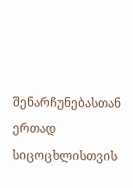შენარჩუნებასთან ერთად სიცოცხლისთვის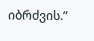იბრძვის.”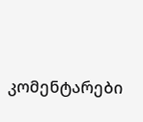კომენტარები